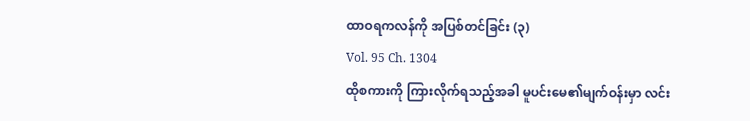ထာဝရကလန်ကို အပြစ်တင်ခြင်း (၃)
Vol. 95 Ch. 1304
ထိုစကားကို ကြားလိုက်ရသည့်အခါ မူပင်းမေ၏မျက်ဝန်းမှာ လင်း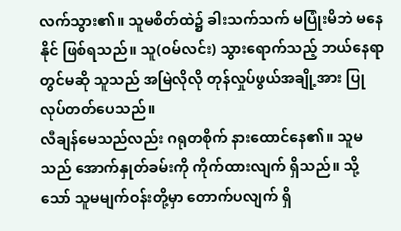လက်သွား၏။ သူမစိတ်ထဲ၌ ခါးသက်သက် မပြုံးမိဘဲ မနေနိုင် ဖြစ်ရသည်။ သူ(ဝမ်လင်း) သွားရောက်သည့် ဘယ်နေရာတွင်မဆို သူသည် အမြဲလိုလို တုန်လှုပ်ဖွယ်အချို့အား ပြုလုပ်တတ်ပေသည်။
လီချန်မေသည်လည်း ဂရုတစိုက် နားထောင်နေ၏။ သူမသည် အောက်နှုတ်ခမ်းကို ကိုက်ထားလျက် ရှိသည်။ သို့သော် သူမမျက်ဝန်းတို့မှာ တောက်ပလျက် ရှိ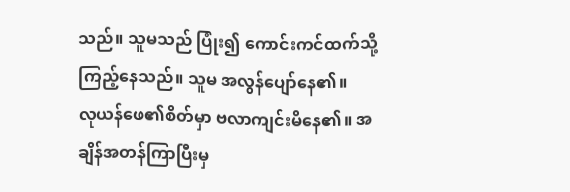သည်။ သူမသည် ပြုံး၍ ကောင်းကင်ထက်သို့ ကြည့်နေသည်။ သူမ အလွန်ပျော်နေ၏။
လုယန်ဖေ၏စိတ်မှာ ဗလာကျင်းမိနေ၏။ အချိန်အတန်ကြာပြီးမှ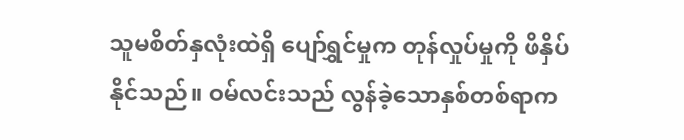သူမစိတ်နှလုံးထဲရှိ ပျော်ရွှင်မှုက တုန်လှုပ်မှုကို ဖိနှိပ်နိုင်သည်။ ဝမ်လင်းသည် လွန်ခဲ့သောနှစ်တစ်ရာက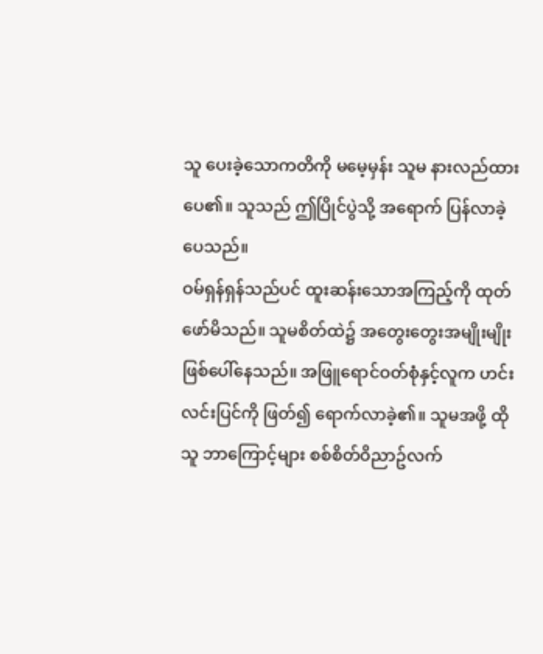သူ ပေးခဲ့သောကတိကို မမေ့မှန်း သူမ နားလည်ထားပေ၏။ သူသည် ဤပြိုင်ပွဲသို့ အရောက် ပြန်လာခဲ့ပေသည်။
ဝမ်ရှန်ရှန်သည်ပင် ထူးဆန်းသောအကြည့်ကို ထုတ်ဖော်မိသည်။ သူမစိတ်ထဲ၌ အတွေးတွေးအမျိုးမျိုး ဖြစ်ပေါ်နေသည်။ အဖြူရောင်ဝတ်စုံနှင့်လူက ဟင်းလင်းပြင်ကို ဖြတ်၍ ရောက်လာခဲ့၏။ သူမအဖို့ ထိုသူ ဘာကြောင့်များ စစ်စိတ်ဝိညာဥ်လက်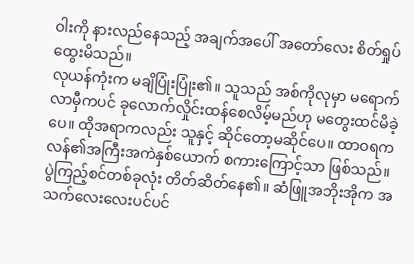ဝါးကို နားလည်နေသည့် အချက်အပေါ် အတော်လေး စိတ်ရှုပ်ထွေးမိသည်။
လုယန်ကုံးက မချိပြုံးပြုံး၏။ သူသည် အစ်ကိုလုမှာ မရောက်လာမှီကပင် ခုလောက်လှိုင်းထန်စေလိမ့်မည်ဟု မတွေးထင်မိခဲ့ပေ။ ထိုအရာကလည်း သူနှင့် ဆိုင်တော့မဆိုင်ပေ။ ထာဝရကလန်၏အကြီးအကဲနှစ်ယောက် စကားကြောင့်သာ ဖြစ်သည်။
ပွဲကြည့်စင်တစ်ခုလုံး တိတ်ဆိတ်နေ၏။ ဆံဖြူအဘိုးအိုက အသက်လေးလေးပင်ပင်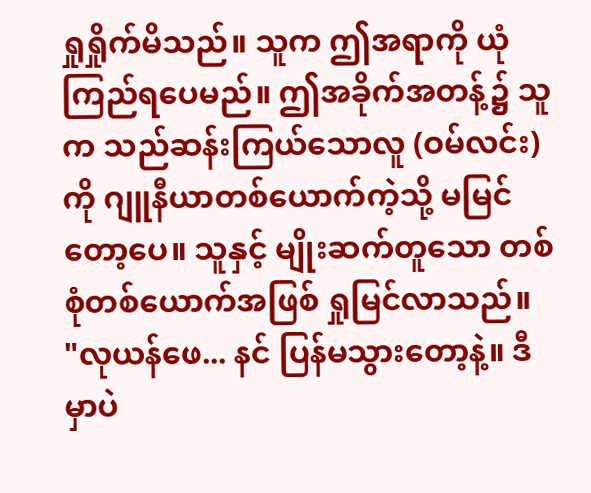ရှုရှိုက်မိသည်။ သူက ဤအရာကို ယုံကြည်ရပေမည်။ ဤအခိုက်အတန့်၌ သူက သည်ဆန်းကြယ်သောလူ (ဝမ်လင်း) ကို ဂျူနီယာတစ်ယောက်ကဲ့သို့ မမြင်တော့ပေ။ သူနှင့် မျိုးဆက်တူသော တစ်စုံတစ်ယောက်အဖြစ် ရှုမြင်လာသည်။
"လုယန်ဖေ... နင် ပြန်မသွားတော့နဲ့။ ဒီမှာပဲ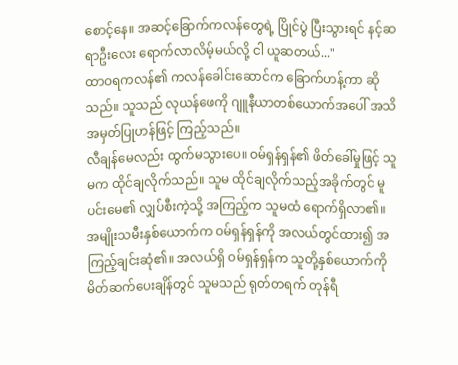စောင့်နေ။ အဆင့်ခြောက်ကလန်တွေရဲ့ ပြိုင်ပွဲ ပြီးသွားရင် နင့်ဆရာဦးလေး ရောက်လာလိမ့်မယ်လို့ ငါ ယူဆတယ်..."
ထာဝရကလန်၏ ကလန်ခေါင်းဆောင်က ခြောက်ဟန့်ကာ ဆိုသည်။ သူသည် လုယန်ဖေကို ဂျူနီယာတစ်ယောက်အပေါ် အသိအမှတ်ပြုဟန်ဖြင့် ကြည့်သည်။
လီချန်မေလည်း ထွက်မသွားပေ။ ဝမ်ရှန်ရှန်၏ ဖိတ်ခေါ်မှုဖြင့် သူမက ထိုင်ချလိုက်သည်။ သူမ ထိုင်ချလိုက်သည့်အခိုက်တွင် မူပင်းမေ၏ လျှပ်စီးကဲ့သို့ အကြည့်က သူမထံ ရောက်ရှိလာ၏။
အမျိုးသမီးနှစ်ယောက်က ဝမ်ရှန်ရှန်ကို အလယ်တွင်ထား၍ အကြည့်ချင်းဆုံ၏။ အလယ်ရှိ ဝမ်ရှန်ရှန်က သူတို့နှစ်ယောက်ကို မိတ်ဆက်ပေးချိန်တွင် သူမသည် ရုတ်တရက် တုန်ရီ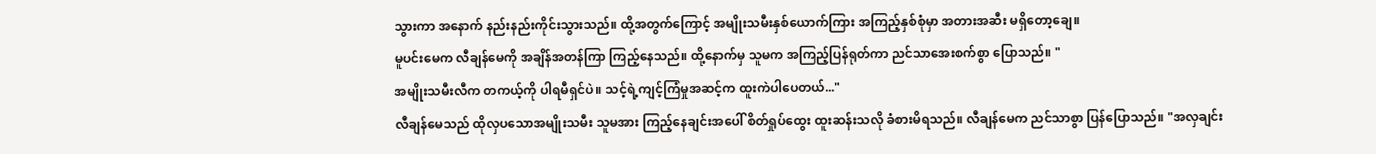သွားကာ အနောက် နည်းနည်းကိုင်းသွားသည်။ ထို့အတွက်ကြောင့် အမျိုးသမီးနှစ်ယောက်ကြား အကြည့်နှစ်စုံမှာ အတားအဆီး မရှိတော့ချေ။
မူပင်းမေက လီချန်မေကို အချိန်အတန်ကြာ ကြည့်နေသည်။ ထို့နောက်မှ သူမက အကြည့်ပြန်ရုတ်ကာ ညင်သာအေးစက်စွာ ပြောသည်။ "
အမျိုးသမီးလီက တကယ့်ကို ပါရမီရှင်ပဲ။ သင့်ရဲ့ကျင့်ကြံမှုအဆင့်က ထူးကဲပါပေတယ်..."
လီချန်မေသည် ထိုလှပသောအမျိုးသမီး သူမအား ကြည့်နေချင်းအပေါ် စိတ်ရှုပ်ထွေး ထူးဆန်းသလို ခံစားမိရသည်။ လီချန်မေက ညင်သာစွာ ပြန်ပြောသည်။ "အလှချင်း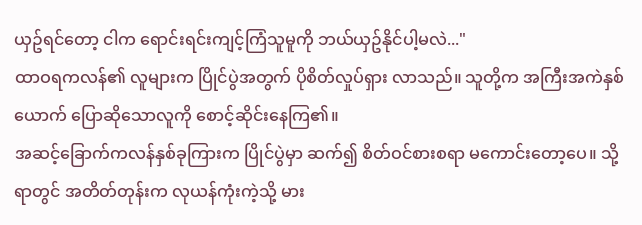ယှဥ်ရင်တော့ ငါက ရောင်းရင်းကျင့်ကြံသူမူကို ဘယ်ယှဥ်နိုင်ပါ့မလဲ..."
ထာဝရကလန်၏ လူများက ပြိုင်ပွဲအတွက် ပိုစိတ်လှုပ်ရှား လာသည်။ သူတို့က အကြီးအကဲနှစ်ယောက် ပြောဆိုသောလူကို စောင့်ဆိုင်းနေကြ၏။
အဆင့်ခြောက်ကလန်နှစ်ခုကြားက ပြိုင်ပွဲမှာ ဆက်၍ စိတ်ဝင်စားစရာ မကောင်းတော့ပေ။ သို့ရာတွင် အတိတ်တုန်းက လုယန်ကုံးကဲ့သို့ မား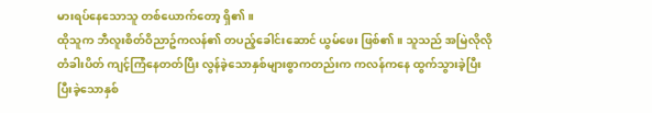မားရပ်နေသောသူ တစ်ယောက်တော့ ရှိ၏။
ထိုသူက ဘီလူးစိတ်ဝိညာဥ်ကလန်၏ တပည့်ခေါင်းဆောင် ယွမ်ဖေး ဖြစ်၏။ သူသည် အမြဲလိုလို တံခါးပိတ် ကျင့်ကြံနေတတ်ပြီး လွန်ခဲ့သောနှစ်များစွာကတည်းက ကလန်ကနေ ထွက်သွားခဲ့ပြီး ပြီးခဲ့သောနှစ်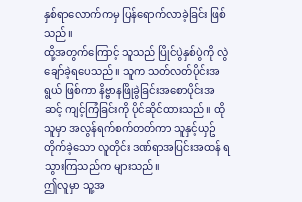နှစ်ရာလောက်ကမှ ပြန်ရောက်လာခဲ့ခြင်း ဖြစ်သည်။
ထို့အတွက်ကြောင့် သူသည် ပြိုင်ပွဲနှစ်ပွဲကို လွဲချော်ခဲ့ရပေသည်။ သူက သတ်လတ်ပိုင်းအရွယ် ဖြစ်ကာ နိဗ္ဗာနဖြိုခွဲခြင်းအစောပိုင်းအဆင့် ကျင့်ကြံခြင်းကို ပိုင်ဆိုင်ထားသည်။ ထိုသူမှာ အလွန်ရက်စက်တတ်ကာ သူနှင့်ယှဥ်တိုက်ခဲ့သော လူတိုင်း ဒဏ်ရာအပြင်းအထန် ရသွားကြသည်က များသည်။
ဤလူမှာ သူ့အ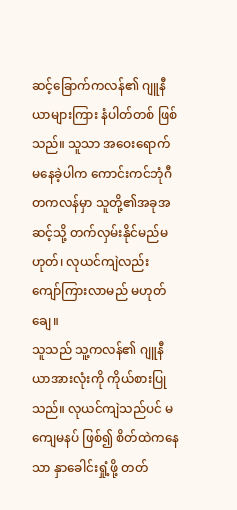ဆင့်ခြောက်ကလန်၏ ဂျူနီယာများကြား နံပါတ်တစ် ဖြစ်သည်။ သူသာ အဝေးရောက် မနေခဲ့ပါက ကောင်းကင်ဘုံဂီတကလန်မှာ သူတို့၏အခုအဆင့်သို့ တက်လှမ်းနိုင်မည်မဟုတ်၊ လုယင်ကျဲလည်း ကျော်ကြားလာမည် မဟုတ်ချေ။
သူသည် သူ့ကလန်၏ ဂျူနီယာအားလုံးကို ကိုယ်စားပြုသည်။ လုယင်ကျဲသည်ပင် မကျေမနပ် ဖြစ်၍ စိတ်ထဲကနေသာ နှာခေါင်းရှုံ့ဖို့ တတ်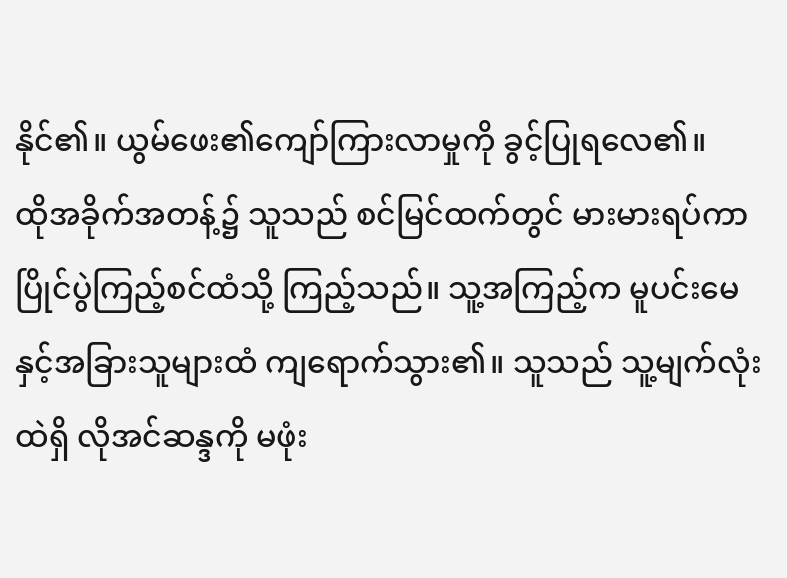နိုင်၏။ ယွမ်ဖေး၏ကျော်ကြားလာမှုကို ခွင့်ပြုရလေ၏။
ထိုအခိုက်အတန့်၌ သူသည် စင်မြင်ထက်တွင် မားမားရပ်ကာ ပြိုင်ပွဲကြည့်စင်ထံသို့ ကြည့်သည်။ သူ့အကြည့်က မူပင်းမေနှင့်အခြားသူများထံ ကျရောက်သွား၏။ သူသည် သူ့မျက်လုံးထဲရှိ လိုအင်ဆန္ဒကို မဖုံး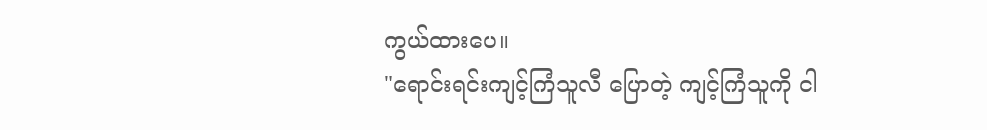ကွယ်ထားပေ။
"ရောင်းရင်းကျင့်ကြံသူလီ ပြောတဲ့ ကျင့်ကြံသူကို ငါ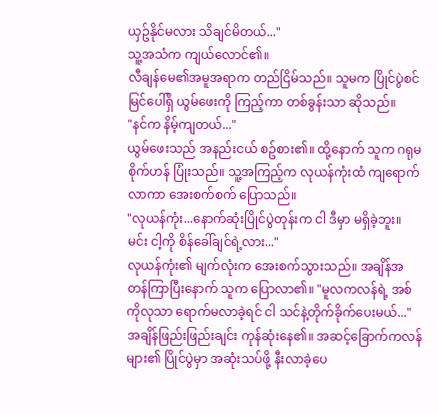ယှဥ်နိုင်မလား သိချင်မိတယ်..."
သူ့အသံက ကျယ်လောင်၏။
လီချန်မေ၏အမူအရာက တည်ငြိမ်သည်။ သူမက ပြိုင်ပွဲစင်မြင်ပေါ်ရှိ ယွမ်ဖေးကို ကြည့်ကာ တစ်ခွန်းသာ ဆိုသည်။
"နင်က နိမ့်ကျတယ်..."
ယွမ်ဖေးသည် အနည်းငယ် စဥ်စား၏။ ထို့နောက် သူက ဂရုမစိုက်ဟန် ပြုံးသည်။ သူ့အကြည့်က လုယန်ကုံးထံ ကျရောက်လာကာ အေးစက်စက် ပြောသည်။
"လုယန်ကုံး...နောက်ဆုံးပြိုင်ပွဲတုန်းက ငါ ဒီမှာ မရှိခဲ့ဘူး။ မင်း ငါ့ကို စိန်ခေါ်ချင်ရဲ့လား..."
လုယန်ကုံး၏ မျက်လုံးက အေးစက်သွားသည်။ အချိန်အတန်ကြာပြီးနောက် သူက ပြောလာ၏။ "မူလကလန်ရဲ့ အစ်ကိုလုသာ ရောက်မလာခဲ့ရင် ငါ သင်နဲ့တိုက်ခိုက်ပေးမယ်..."
အချိန်ဖြည်းဖြည်းချင်း ကုန်ဆုံးနေ၏။ အဆင့်ခြောက်ကလန်များ၏ ပြိုင်ပွဲမှာ အဆုံးသပ်ဖို့ နီးလာခဲ့ပေ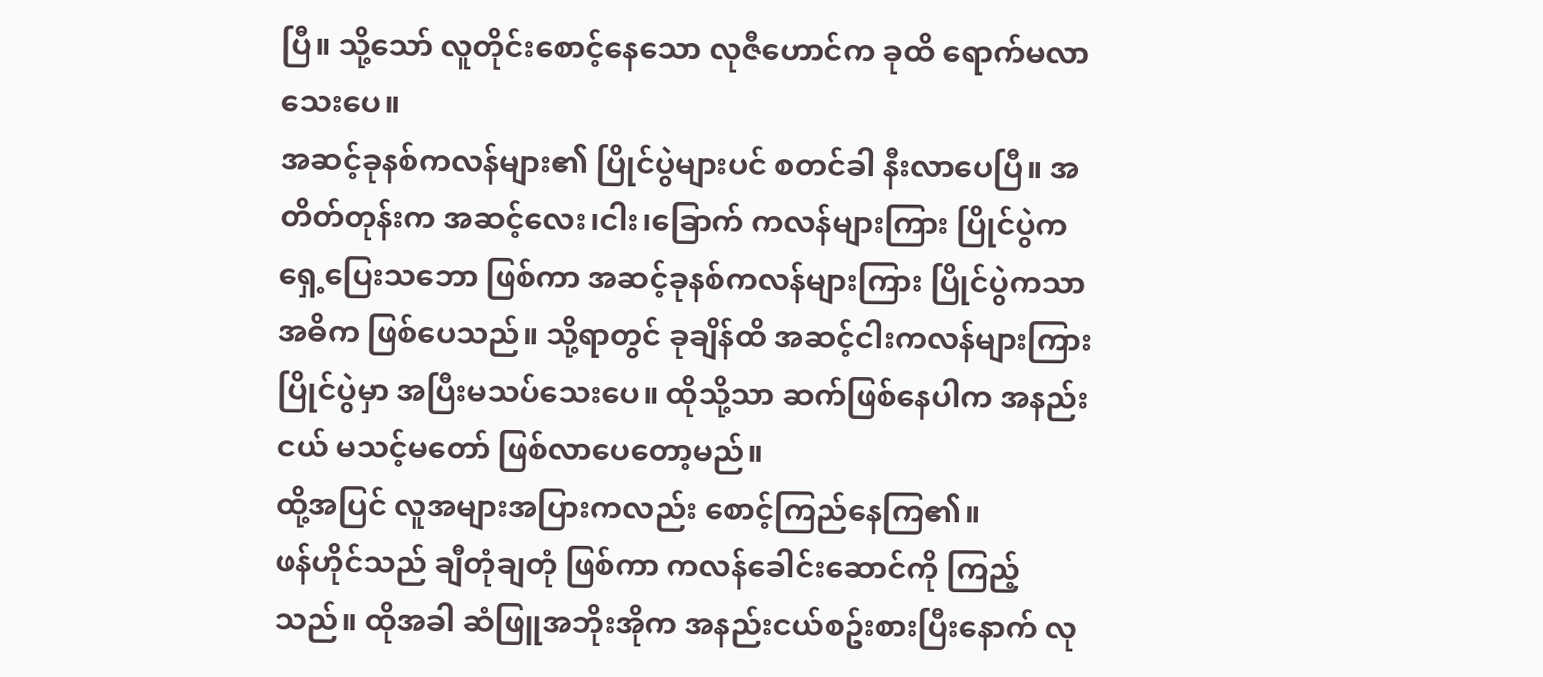ပြီ။ သို့သော် လူတိုင်းစောင့်နေသော လုဇီဟောင်က ခုထိ ရောက်မလာသေးပေ။
အဆင့်ခုနစ်ကလန်များ၏ ပြိုင်ပွဲများပင် စတင်ခါ နီးလာပေပြီ။ အတိတ်တုန်းက အဆင့်လေး၊ငါး၊ခြောက် ကလန်များကြား ပြိုင်ပွဲက ရှေ့ပြေးသဘော ဖြစ်ကာ အဆင့်ခုနစ်ကလန်များကြား ပြိုင်ပွဲကသာ အဓိက ဖြစ်ပေသည်။ သို့ရာတွင် ခုချိန်ထိ အဆင့်ငါးကလန်များကြား ပြိုင်ပွဲမှာ အပြီးမသပ်သေးပေ။ ထိုသို့သာ ဆက်ဖြစ်နေပါက အနည်းငယ် မသင့်မတော် ဖြစ်လာပေတော့မည်။
ထို့အပြင် လူအများအပြားကလည်း စောင့်ကြည်နေကြ၏။
ဖန်ဟိုင်သည် ချီတုံချတုံ ဖြစ်ကာ ကလန်ခေါင်းဆောင်ကို ကြည့်သည်။ ထိုအခါ ဆံဖြူအဘိုးအိုက အနည်းငယ်စဥ်းစားပြီးနောက် လု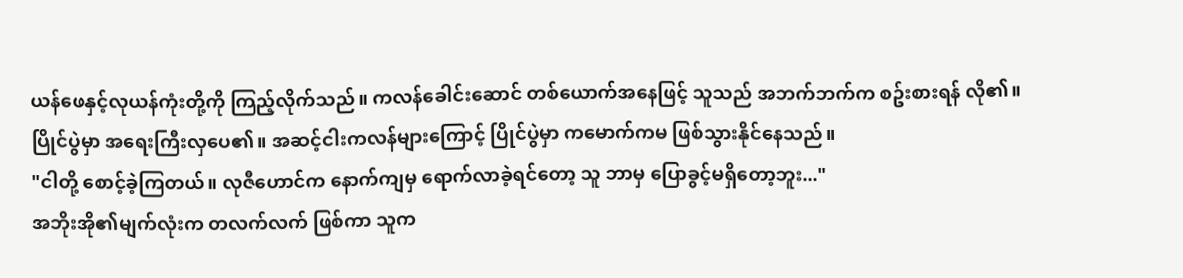ယန်ဖေနှင့်လုယန်ကုံးတို့ကို ကြည့်လိုက်သည်။ ကလန်ခေါင်းဆောင် တစ်ယောက်အနေဖြင့် သူသည် အဘက်ဘက်က စဥ်းစားရန် လို၏။ ပြိုင်ပွဲမှာ အရေးကြီးလှပေ၏။ အဆင့်ငါးကလန်များကြောင့် ပြိုင်ပွဲမှာ ကမောက်ကမ ဖြစ်သွားနိုင်နေသည်။
"ငါတို့ စောင့်ခဲ့ကြတယ်။ လုဇီဟောင်က နောက်ကျမှ ရောက်လာခဲ့ရင်တော့ သူ ဘာမှ ပြောခွင့်မရှိတော့ဘူး..."
အဘိုးအို၏မျက်လုံးက တလက်လက် ဖြစ်ကာ သူက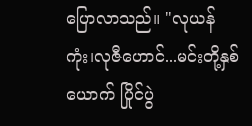ပြောလာသည်။ "လုယန်ကုံး၊လုဇီဟောင်...မင်းတို့နှစ်ယောက် ပြိုင်ပွဲ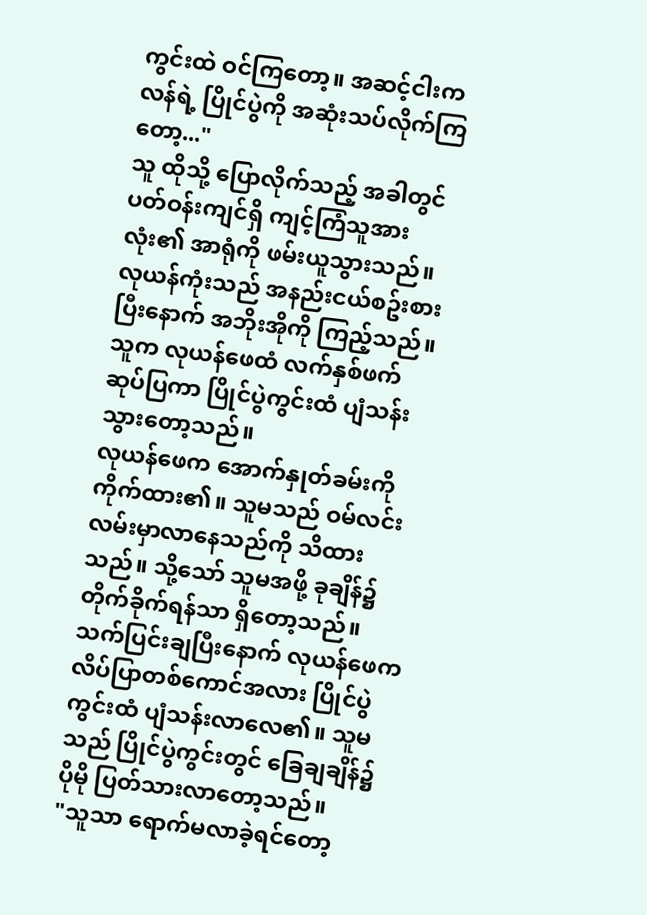ကွင်းထဲ ဝင်ကြတော့။ အဆင့်ငါးကလန်ရဲ့ ပြိုင်ပွဲကို အဆုံးသပ်လိုက်ကြတော့..."
သူ ထိုသို့ ပြောလိုက်သည့် အခါတွင် ပတ်ဝန်းကျင်ရှိ ကျင့်ကြံသူအားလုံး၏ အာရုံကို ဖမ်းယူသွားသည်။ လုယန်ကုံးသည် အနည်းငယ်စဥ်းစားပြီးနောက် အဘိုးအိုကို ကြည့်သည်။ သူက လုယန်ဖေထံ လက်နှစ်ဖက်ဆုပ်ပြကာ ပြိုင်ပွဲကွင်းထံ ပျံသန်းသွားတော့သည်။
လုယန်ဖေက အောက်နှုတ်ခမ်းကို ကိုက်ထား၏။ သူမသည် ဝမ်လင်း လမ်းမှာလာနေသည်ကို သိထားသည်။ သို့သော် သူမအဖို့ ခုချိန်၌ တိုက်ခိုက်ရန်သာ ရှိတော့သည်။
သက်ပြင်းချပြီးနောက် လုယန်ဖေက လိပ်ပြာတစ်ကောင်အလား ပြိုင်ပွဲကွင်းထံ ပျံသန်းလာလေ၏။ သူမသည် ပြိုင်ပွဲကွင်းတွင် ခြေချချိန်၌ ပိုမို ပြတ်သားလာတော့သည်။
"သူသာ ရောက်မလာခဲ့ရင်တော့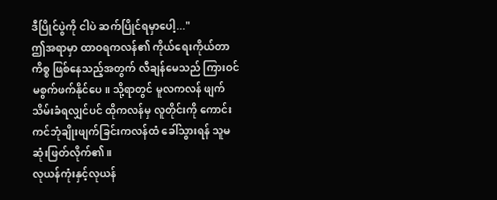ဒီပြိုင်ပွဲကို ငါပဲ ဆက်ပြိုင်ရမှာပေါ့..."
ဤအရာမှာ ထာဝရကလန်၏ ကိုယ်ရေးကိုယ်တာကိစ္စ ဖြစ်နေသည့်အတွက် လီချန်မေသည် ကြားဝင်မစွက်ဖက်နိုင်ပေ။ သို့ရာတွင် မူလကလန် ဖျက်သိမ်းခံရလျှင်ပင် ထိုကလန်မှ လူတိုင်းကို ကောင်းကင်ဘုံချိုးဖျက်ခြင်းကလန်ထံ ခေါ်သွားရန် သူမ ဆုံးဖြတ်လိုက်၏။
လုယန်ကုံးနှင့်လုယန်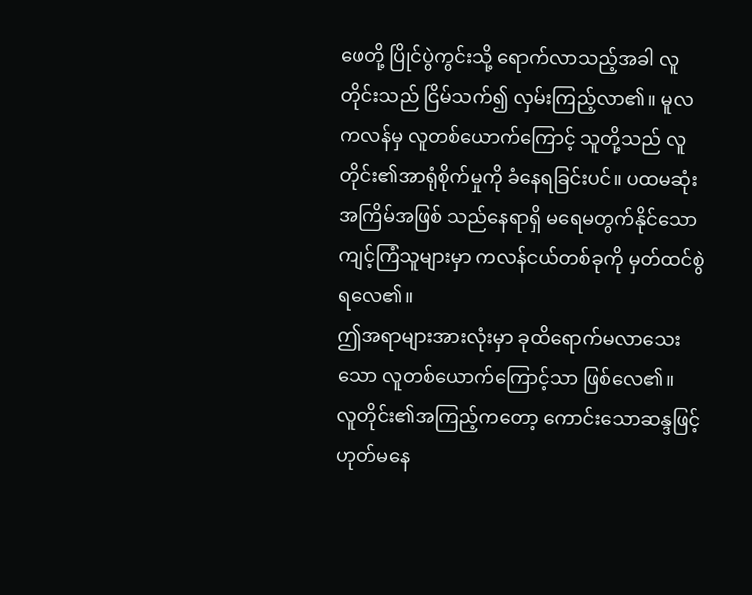ဖေတို့ ပြိုင်ပွဲကွင်းသို့ ရောက်လာသည့်အခါ လူတိုင်းသည် ငြိမ်သက်၍ လှမ်းကြည့်လာ၏။ မူလကလန်မှ လူတစ်ယောက်ကြောင့် သူတို့သည် လူတိုင်း၏အာရုံစိုက်မှုကို ခံနေရခြင်းပင်။ ပထမဆုံးအကြိမ်အဖြစ် သည်နေရာရှိ မရေမတွက်နိုင်သော ကျင့်ကြံသူများမှာ ကလန်ငယ်တစ်ခုကို မှတ်ထင်စွဲ ရလေ၏။
ဤအရာများအားလုံးမှာ ခုထိရောက်မလာသေးသော လူတစ်ယောက်ကြောင့်သာ ဖြစ်လေ၏။
လူတိုင်း၏အကြည့်ကတော့ ကောင်းသောဆန္ဒဖြင့် ဟုတ်မနေ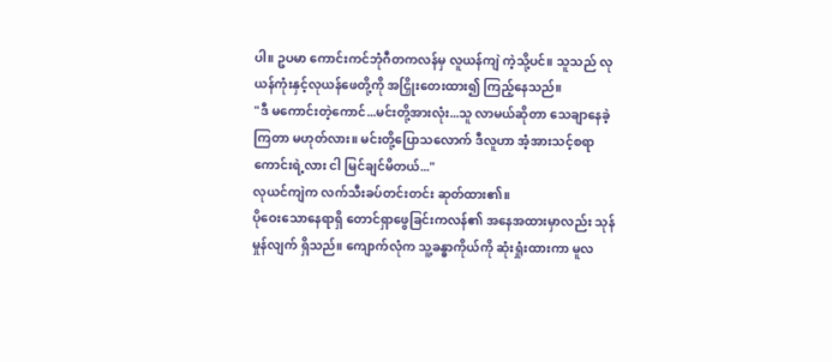ပါ။ ဥပမာ ကောင်းကင်ဘုံဂီတကလန်မှ လူယန်ကျဲ ကဲ့သို့ပင်။ သူသည် လုယန်ကုံးနှင့်လုယန်ဖေတို့ကို အငြှိုးတေးထား၍ ကြည့်နေသည်။
"ဒီ မကောင်းတဲ့ကောင်...မင်းတို့အားလုံး...သူ လာမယ်ဆိုတာ သေချာနေခဲ့ကြတာ မဟုတ်လား။ မင်းတို့ပြောသလောက် ဒီလူဟာ အံ့အားသင့်စရာကောင်းရဲ့လား ငါ မြင်ချင်မိတယ်..."
လုယင်ကျဲက လက်သီးခပ်တင်းတင်း ဆုတ်ထား၏။
ပိုဝေးသောနေရာရှိ တောင်ရှာဖွေခြင်းကလန်၏ အနေအထားမှာလည်း သုန်မှုန်လျက် ရှိသည်။ ကျောက်လုံက သူ့ခန္ဓာကိုယ်ကို ဆုံးရှုံးထားကာ မူလ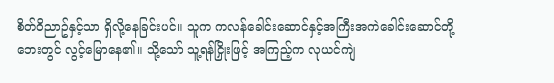စိတ်ဝိညာဥ်နှင့်သာ ရှိလို့နေခြင်းပင်။ သူက ကလန်ခေါင်းဆောင်နှင့်အကြီးအကဲခေါင်းဆောင်တို့ ဘေးတွင် လွင့်မြောနေ၏။ သို့သော် သူ့ရန်ငြှိုးဖြင့် အကြည့်က လုယင်ကျဲ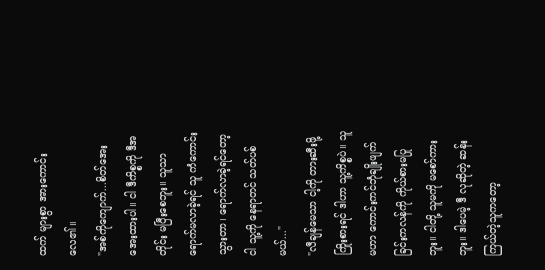ထက် များစွာ အားကောင်းလေ၏။
"အစ်ကိုကျောက်...စိတ်အေးအေးထားပါ။ ငါ ဒီကိစ္စကို ဒီအတိုင်း မပြီးစေဘူး။ သူသာ ရောက်မလာခဲ့ရင် သူ ကံကောင်းသွားတာ၊ ရောက်လာခဲ့ရင်တော့ ငါ သူ့ကို နေရာတင် သတ်ပစ်မယ်..."
"လီချန်မေသာ ငါ့ကို တားဆီးဖို့ ကြိုးစားရင် ဒါဟာ သူ့ကိစ္စပဲ။ သူမဟာ ကောင်းကင်ဘုံချိုးဖျက်ခြင်းကလန်ကို ကိုယ်စားမပြုဘူး။ ငါတို့ သူမကို မစော်ကားဘူး။ ဒါပေမဲ့ ဒီ လုဆိုတဲ့ ဆန်းကြယ်တဲ့သူကတော့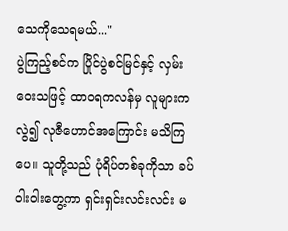သေကိုသေရမယ်..."
ပွဲကြည့်စင်က ပြိုင်ပွဲစင်မြင်နှင့် လှမ်းဝေးသဖြင့် ထာဝရကလန်မှ လူများကလွဲ၍ လုဇီဟောင်အကြောင်း မသိကြပေ။ သူတို့သည် ပုံရိပ်တစ်ခုကိုသာ ခပ်ဝါးဝါးတွေ့ကာ ရှင်းရှင်းလင်းလင်း မ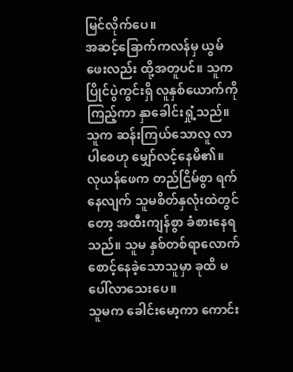မြင်လိုက်ပေ။
အဆင့်ခြောက်ကလန်မှ ယွမ်ဖေးလည်း ထို့အတူပင်။ သူက ပြိုင်ပွဲကွင်းရှိ လူနှစ်ယောက်ကို ကြည့်ကာ နှာခေါင်းရှုံ့သည်။ သူက ဆန်းကြယ်သောလူ လာပါစေဟု မျှော်လင့်နေမိ၏။
လုယန်ဖေက တည်ငြိမ်စွာ ရက်နေလျက် သူမစိတ်နှလုံးထဲတွင်တော့ အထီးကျန်စွာ ခံစားနေရသည်။ သူမ နှစ်တစ်ရာလောက် စောင့်နေခဲ့သောသူမှာ ခုထိ မပေါ်လာသေးပေ။
သူမက ခေါင်းမော့ကာ ကောင်း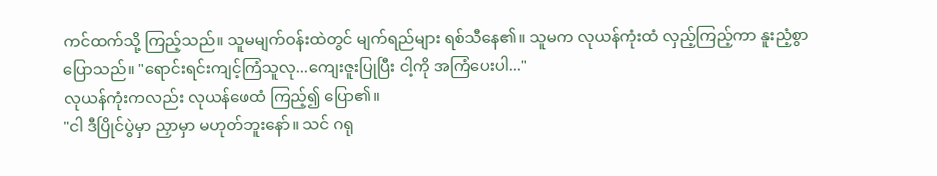ကင်ထက်သို့ ကြည့်သည်။ သူမမျက်ဝန်းထဲတွင် မျက်ရည်များ ရစ်သီနေ၏။ သူမက လုယန်ကုံးထံ လှည့်ကြည့်ကာ နူးညံ့စွာ ပြောသည်။ "ရောင်းရင်းကျင့်ကြံသူလု...ကျေးဇူးပြုပြီး ငါ့ကို အကြံပေးပါ..."
လုယန်ကုံးကလည်း လုယန်ဖေထံ ကြည့်၍ ပြော၏။
"ငါ ဒီပြိုင်ပွဲမှာ ညှာမှာ မဟုတ်ဘူးနော်။ သင် ဂရု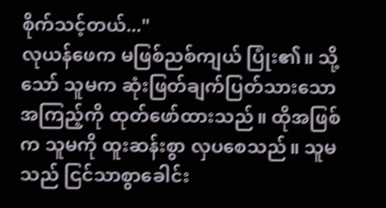စိုက်သင့်တယ်..."
လုယန်ဖေက မဖြစ်ညစ်ကျယ် ပြုံး၏။ သို့သော် သူမက ဆုံးဖြတ်ချက်ပြတ်သားသောအကြည့်ကို ထုတ်ဖော်ထားသည်။ ထိုအဖြစ်က သူမကို ထူးဆန်းစွာ လှပစေသည်။ သူမသည် ငြင်သာစွာခေါင်း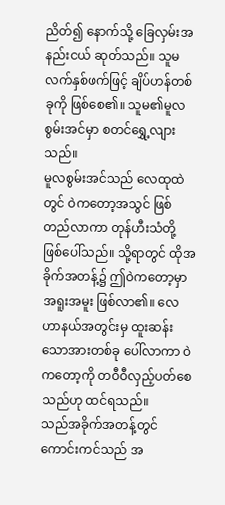ညိတ်၍ နောက်သို့ ခြေလှမ်းအနည်းငယ် ဆုတ်သည်။ သူမလက်နှစ်ဖက်ဖြင့် ချိပ်ဟန်တစ်ခုကို ဖြစ်စေ၏။ သူမ၏မူလစွမ်းအင်မှာ စတင်ရွှေ့လျားသည်။
မူလစွမ်းအင်သည် လေထုထဲတွင် ဝဲကတော့အသွင် ဖြစ်တည်လာကာ တုန်ဟီးသံတို့ ဖြစ်ပေါ်သည်။ သို့ရာတွင် ထိုအခိုက်အတန့်၌ ဤဝဲကတော့မှာ အရူးအမူး ဖြစ်လာ၏။ လေဟာနယ်အတွင်းမှ ထူးဆန်းသောအားတစ်ခု ပေါ်လာကာ ဝဲကတော့ကို တဝီဝီလှည့်ပတ်စေသည်ဟု ထင်ရသည်။
သည်အခိုက်အတန့်တွင် ကောင်းကင်သည် အ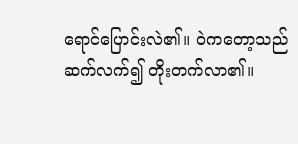ရောင်ပြောင်းလဲ၏။ ဝဲကတော့သည် ဆက်လက်၍ တိုးတက်လာ၏။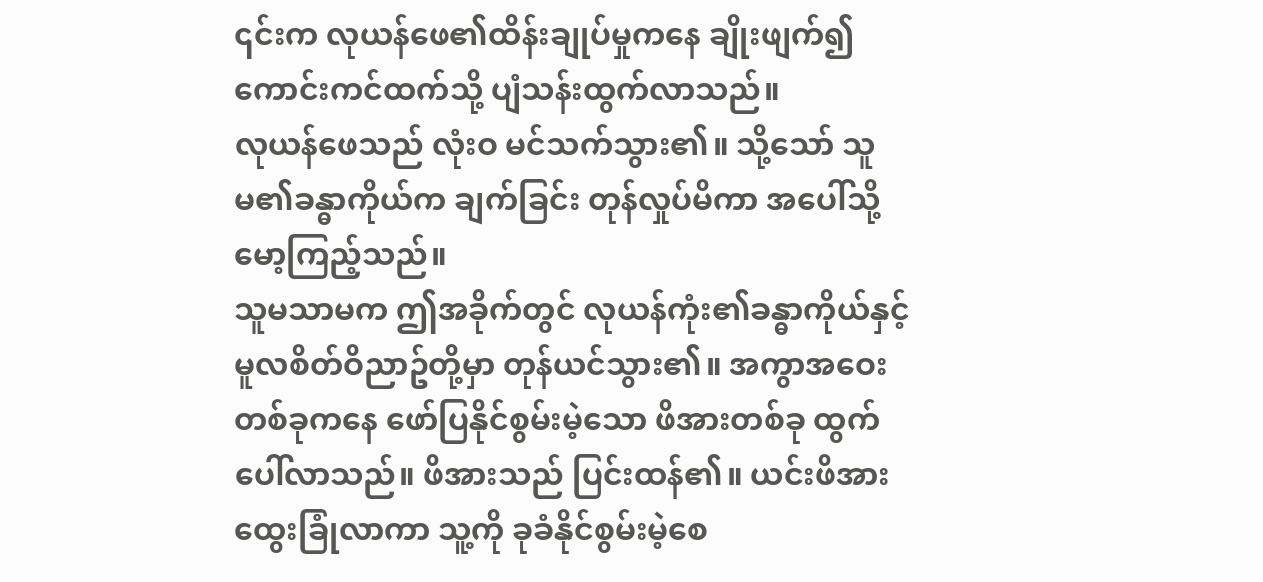၎င်းက လုယန်ဖေ၏ထိန်းချုပ်မှုကနေ ချိုးဖျက်၍ ကောင်းကင်ထက်သို့ ပျံသန်းထွက်လာသည်။
လုယန်ဖေသည် လုံးဝ မင်သက်သွား၏။ သို့သော် သူမ၏ခန္ဓာကိုယ်က ချက်ခြင်း တုန်လှုပ်မိကာ အပေါ်သို့ မော့ကြည့်သည်။
သူမသာမက ဤအခိုက်တွင် လုယန်ကုံး၏ခန္ဓာကိုယ်နှင့် မူလစိတ်ဝိညာဥ်တို့မှာ တုန်ယင်သွား၏။ အကွာအဝေးတစ်ခုကနေ ဖော်ပြနိုင်စွမ်းမဲ့သော ဖိအားတစ်ခု ထွက်ပေါ်လာသည်။ ဖိအားသည် ပြင်းထန်၏။ ယင်းဖိအား ထွေးခြုံလာကာ သူ့ကို ခုခံနိုင်စွမ်းမဲ့စေ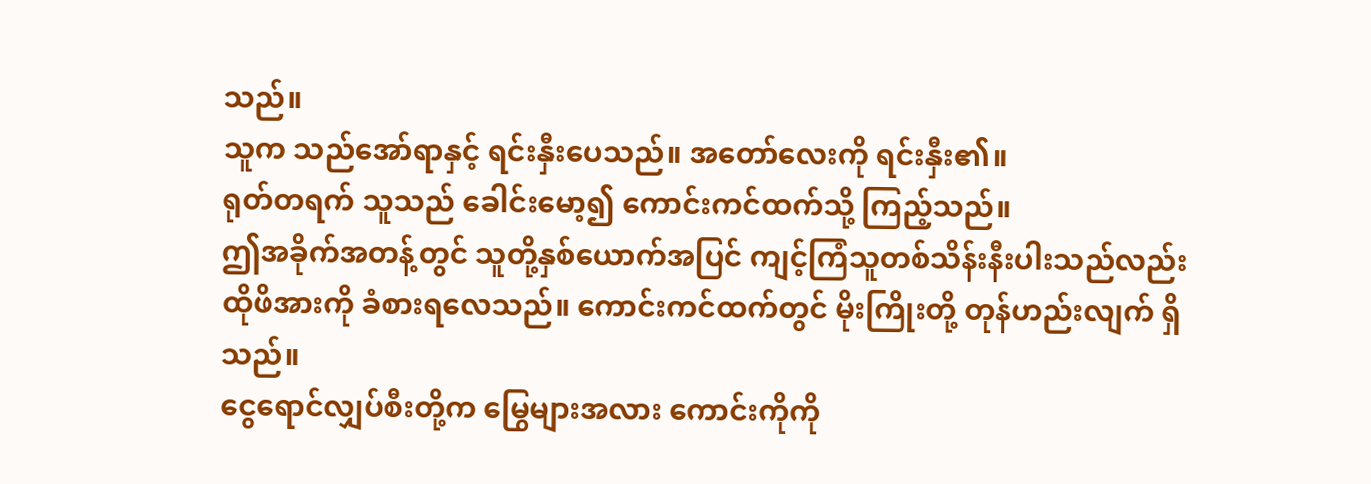သည်။
သူက သည်အော်ရာနှင့် ရင်းနှီးပေသည်။ အတော်လေးကို ရင်းနှီး၏။
ရုတ်တရက် သူသည် ခေါင်းမော့၍ ကောင်းကင်ထက်သို့ ကြည့်သည်။
ဤအခိုက်အတန့်တွင် သူတို့နှစ်ယောက်အပြင် ကျင့်ကြံသူတစ်သိန်းနီးပါးသည်လည်း ထိုဖိအားကို ခံစားရလေသည်။ ကောင်းကင်ထက်တွင် မိုးကြိုးတို့ တုန်ဟည်းလျက် ရှိသည်။
ငွေရောင်လျှပ်စီးတို့က မြွေများအလား ကောင်းကိုကို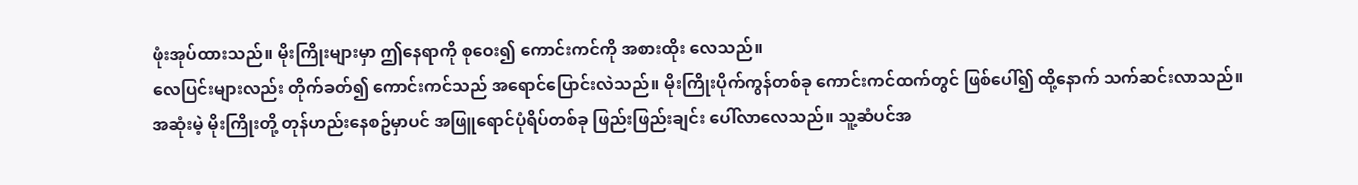ဖုံးအုပ်ထားသည်။ မိုးကြိုးများမှာ ဤနေရာကို စုဝေး၍ ကောင်းကင်ကို အစားထိုး လေသည်။
လေပြင်းများလည်း တိုက်ခတ်၍ ကောင်းကင်သည် အရောင်ပြောင်းလဲသည်။ မိုးကြိုးပိုက်ကွန်တစ်ခု ကောင်းကင်ထက်တွင် ဖြစ်ပေါ်၍ ထို့နောက် သက်ဆင်းလာသည်။
အဆုံးမဲ့ မိုးကြိုးတို့ တုန်ဟည်းနေစဥ်မှာပင် အဖြူရောင်ပုံရိပ်တစ်ခု ဖြည်းဖြည်းချင်း ပေါ်လာလေသည်။ သူ့ဆံပင်အ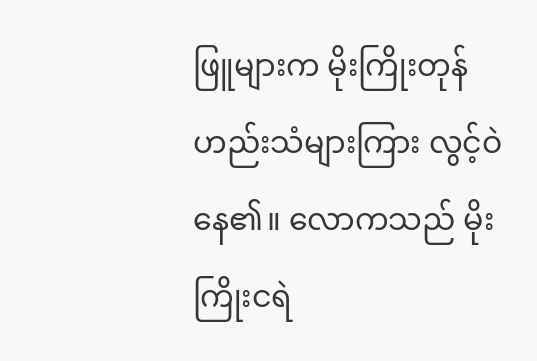ဖြူများက မိုးကြိုးတုန်ဟည်းသံများကြား လွင့်ဝဲနေ၏။ လောကသည် မိုးကြိုးငရဲ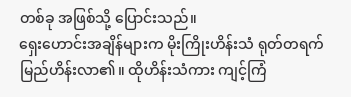တစ်ခု အဖြစ်သို့ ပြောင်းသည်။
ရှေးဟောင်းအချိန်များက မိုးကြိုးဟိန်းသံ ရုတ်တရက် မြည်ဟိန်းလာ၏။ ထိုဟိန်းသံကား ကျင့်ကြံ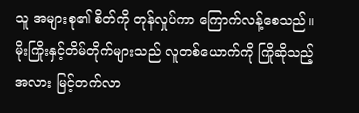သူ အများစု၏ စိတ်ကို တုန်လှုပ်ကာ ကြောက်လန့်စေသည်။
မိုးကြိုးနှင့်တိမ်တိုက်များသည် လူတစ်ယောက်ကို ကြိုဆိုသည့်အလား မြင့်တက်လာ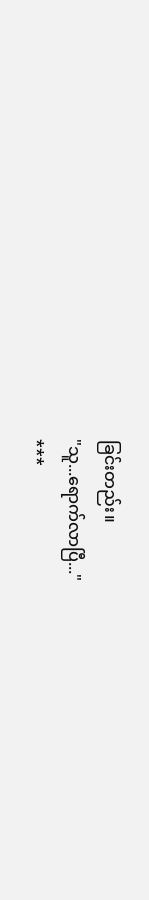ခြင်းတည်း။
"သူ...ရောက်လာပြီ..."
***